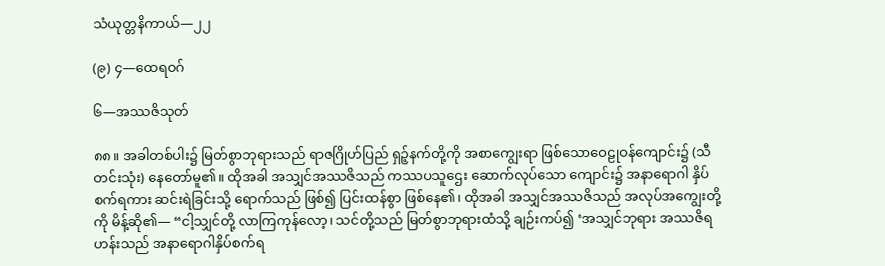သံယုတ္တနိကာယ်—၂၂

(၉) ၄—ထေရဝဂ်

၆—အဿဇိသုတ်

၈၈။ အခါတစ်ပါး၌ မြတ်စွာဘုရားသည် ရာဇဂြိုဟ်ပြည် ရှဉ့်နက်တို့ကို အစာကျွေးရာ ဖြစ်သောဝေဠုဝန်ကျောင်း၌ (သီတင်းသုံး) နေတော်မူ၏။ ထိုအခါ အသျှင်အဿဇိသည် ကဿပသူဌေး ဆောက်လုပ်သော ကျောင်း၌ အနာရောဂါ နှိပ်စက်ရကား ဆင်းရဲခြင်းသို့ ရောက်သည် ဖြစ်၍ ပြင်းထန်စွာ ဖြစ်နေ၏၊ ထိုအခါ အသျှင်အဿဇိသည် အလုပ်အကျွေးတို့ကို မိန့်ဆို၏— “ငါ့သျှင်တို့ လာကြကုန်လော့၊ သင်တို့သည် မြတ်စွာဘုရားထံသို့ ချဉ်းကပ်၍ ‘အသျှင်ဘုရား အဿဇိရဟန်းသည် အနာရောဂါနှိပ်စက်ရ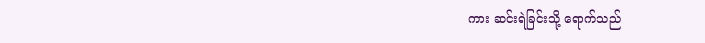ကား ဆင်းရဲခြင်းသို့ ရောက်သည်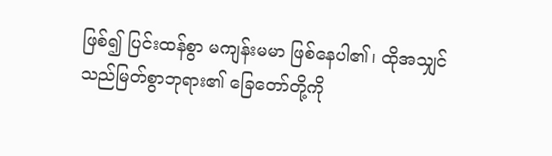ဖြစ်၍ ပြင်းထန်စွာ မကျန်းမမာ ဖြစ်နေပါ၏၊ ထိုအသျှင်သည်မြတ်စွာဘုရား၏ ခြေတော်တို့ကို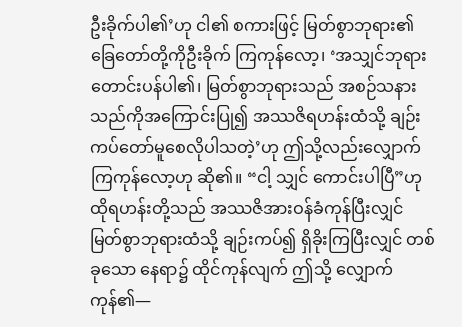ဦးခိုက်ပါ၏’ဟု ငါ၏ စကားဖြင့် မြတ်စွာဘုရား၏ ခြေတော်တို့ကိုဦးခိုက် ကြကုန်လော့၊ ‘အသျှင်ဘုရား တောင်းပန်ပါ၏၊ မြတ်စွာဘုရားသည် အစဉ်သနားသည်ကိုအကြောင်းပြု၍ အဿဇိရဟန်းထံသို့ ချဉ်းကပ်တော်မူစေလိုပါသတဲ့’ဟု ဤသို့လည်းလျှောက်ကြကုန်လော့ဟု ဆို၏။ “ငါ့ သျှင် ကောင်းပါပြီ”ဟု ထိုရဟန်းတို့သည် အဿဇိအားဝန်ခံကုန်ပြီးလျှင် မြတ်စွာဘုရားထံသို့ ချဉ်းကပ်၍ ရှိခိုးကြပြီးလျှင် တစ်ခုသော နေရာ၌ ထိုင်ကုန်လျက် ဤသို့ လျှောက်ကုန်၏—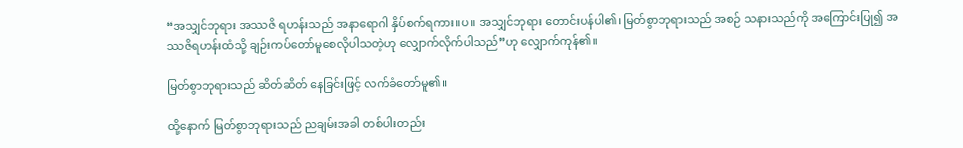“အသျှင်ဘုရား အဿဇိ ရဟန်းသည် အနာရောဂါ နှိပ်စက်ရကား။ပ။ အသျှင်ဘုရား တောင်းပန်ပါ၏၊ မြတ်စွာဘုရားသည် အစဉ် သနားသည်ကို အကြောင်းပြု၍ အဿဇိရဟန်းထံသို့ ချဉ်းကပ်တော်မူစေလိုပါသတဲ့ဟု လျှောက်လိုက်ပါသည်”ဟု လျှောက်ကုန်၏။

မြတ်စွာဘုရားသည် ဆိတ်ဆိတ် နေခြင်းဖြင့် လက်ခံတော်မူ၏။

ထို့နောက် မြတ်စွာဘုရားသည် ညချမ်းအခါ တစ်ပါးတည်း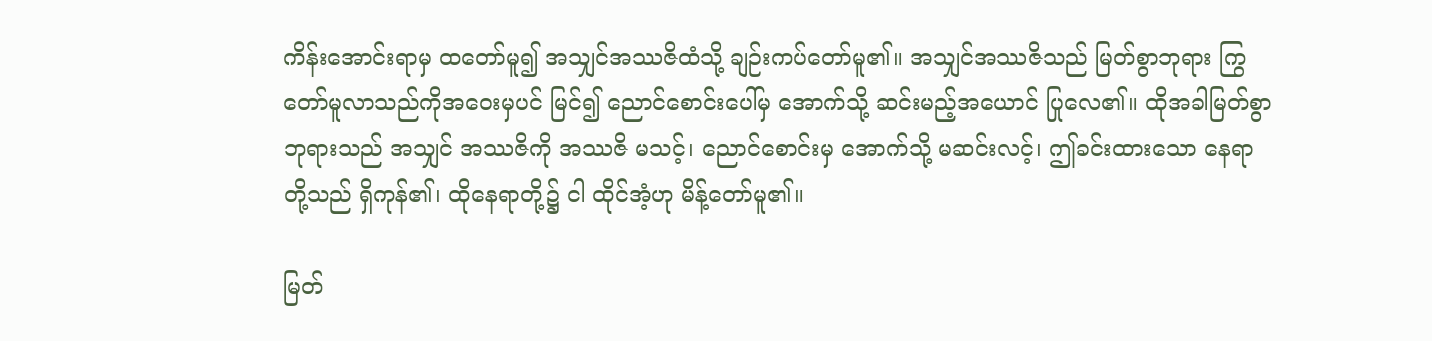ကိန်းအောင်းရာမှ ထတော်မူ၍ အသျှင်အဿဇိထံသို့ ချဉ်းကပ်တော်မူ၏။ အသျှင်အဿဇိသည် မြတ်စွာဘုရား ကြွတော်မူလာသည်ကိုအဝေးမှပင် မြင်၍ ညောင်စောင်းပေါ်မှ အောက်သို့ ဆင်းမည့်အယောင် ပြုလေ၏။ ထိုအခါမြတ်စွာဘုရားသည် အသျှင် အဿဇိကို အဿဇိ မသင့်၊ ညောင်စောင်းမှ အောက်သို့ မဆင်းလင့်၊ ဤခင်းထားသော နေရာတို့သည် ရှိကုန်၏၊ ထိုနေရာတို့၌ ငါ ထိုင်အံ့ဟု မိန့်တော်မူ၏။

မြတ်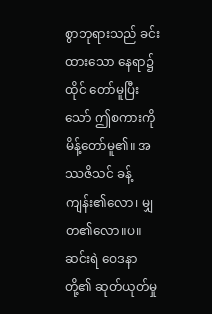စွာဘုရားသည် ခင်းထားသော နေရာ၌ ထိုင် တော်မူပြီးသော် ဤစကားကို မိန့်တော်မူ၏။ အဿဇိသင် ခန့်ကျန်း၏လော၊ မျှတ၏လော။ပ။ ဆင်းရဲ ဝေဒနာတို့၏ ဆုတ်ယုတ်မှု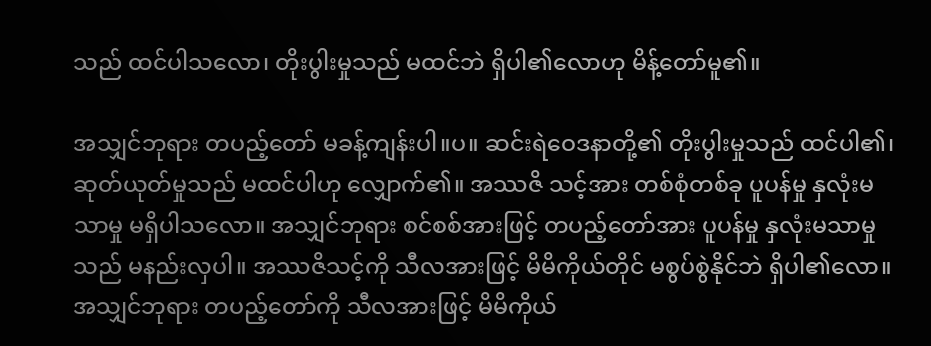သည် ထင်ပါသလော၊ တိုးပွါးမှုသည် မထင်ဘဲ ရှိပါ၏လောဟု မိန့်တော်မူ၏။

အသျှင်ဘုရား တပည့်တော် မခန့်ကျန်းပါ။ပ။ ဆင်းရဲဝေဒနာတို့၏ တိုးပွါးမှုသည် ထင်ပါ၏၊ ဆုတ်ယုတ်မှုသည် မထင်ပါဟု လျှောက်၏။ အဿဇိ သင့်အား တစ်စုံတစ်ခု ပူပန်မှု နှလုံးမသာမှု မရှိပါသလော။ အသျှင်ဘုရား စင်စစ်အားဖြင့် တပည့်တော်အား ပူပန်မှု နှလုံးမသာမှုသည် မနည်းလှပါ။ အဿဇိသင့်ကို သီလအားဖြင့် မိမိကိုယ်တိုင် မစွပ်စွဲနိုင်ဘဲ ရှိပါ၏လော။ အသျှင်ဘုရား တပည့်တော်ကို သီလအားဖြင့် မိမိကိုယ်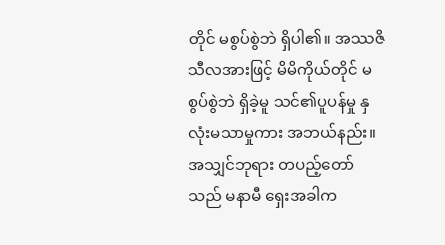တိုင် မစွပ်စွဲဘဲ ရှိပါ၏။ အဿဇိ သီလအားဖြင့် မိမိကိုယ်တိုင် မစွပ်စွဲဘဲ ရှိခဲ့မူ သင်၏ပူပန်မှု နှလုံးမသာမှုကား အဘယ်နည်း။ အသျှင်ဘုရား တပည့်တော်သည် မနာမီ ရှေးအခါက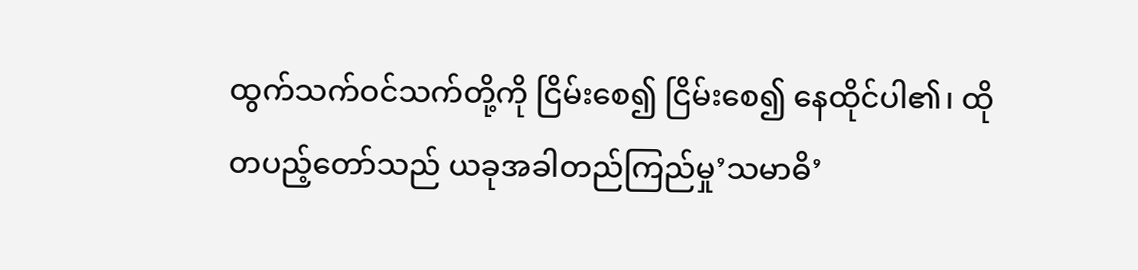ထွက်သက်ဝင်သက်တို့ကို ငြိမ်းစေ၍ ငြိမ်းစေ၍ နေထိုင်ပါ၏၊ ထိုတပည့်တော်သည် ယခုအခါတည်ကြည်မှု’သမာဓိ’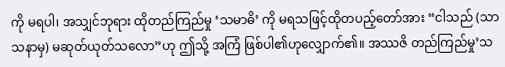ကို မရပါ၊ အသျှင်ဘုရား ထိုတည်ကြည်မှု ‘သမာဓိ’ ကို မရသဖြင့်ထိုတပည့်တော်အား “ငါသည် (သာသနာမှ) မဆုတ်ယုတ်သလော”ဟု ဤသို့ အကြံ ဖြစ်ပါ၏ဟုလျှောက်၏။ အဿဇိ တည်ကြည်မှု’သ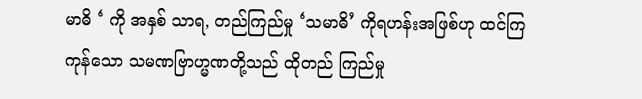မာဓိ ‘ ကို အနှစ် သာရ, တည်ကြည်မှု ‘သမာဓိ’ ကိုရဟန်းအဖြစ်ဟု ထင်ကြကုန်သော သမဏဗြာဟ္မဏတို့သည် ထိုတည် ကြည်မှု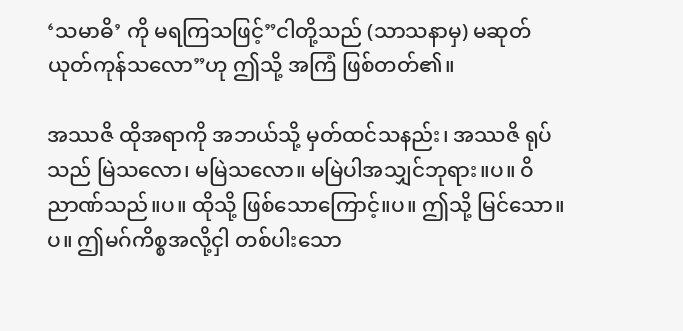‘သမာဓိ’ ကို မရကြသဖြင့်”ငါတို့သည် (သာသနာမှ) မဆုတ်ယုတ်ကုန်သလော”ဟု ဤသို့ အကြံ ဖြစ်တတ်၏။

အဿဇိ ထိုအရာကို အဘယ်သို့ မှတ်ထင်သနည်း၊ အဿဇိ ရုပ်သည် မြဲသလော၊ မမြဲသလော။ မမြဲပါအသျှင်ဘုရား။ပ။ ဝိညာဏ်သည်။ပ။ ထိုသို့ ဖြစ်သောကြောင့်။ပ။ ဤသို့ မြင်သော။ပ။ ဤမဂ်ကိစ္စအလို့ငှါ တစ်ပါးသော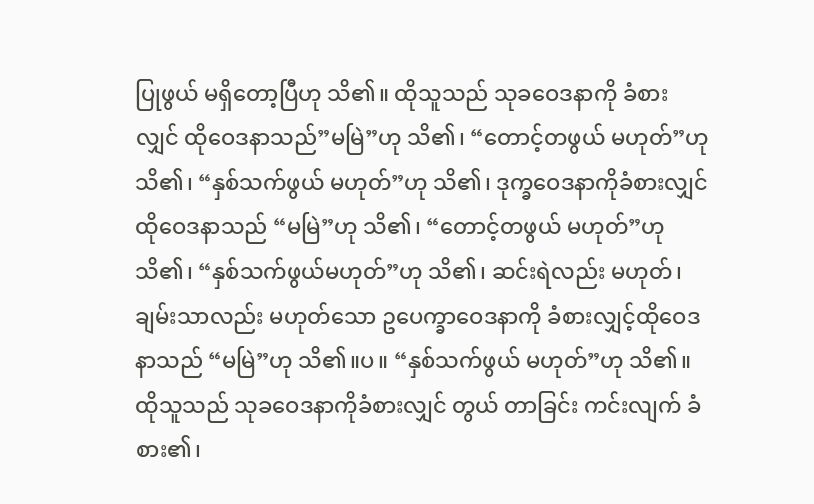ပြုဖွယ် မရှိတော့ပြီဟု သိ၏။ ထိုသူသည် သုခဝေဒနာကို ခံစားလျှင် ထိုဝေဒနာသည်”မမြဲ”ဟု သိ၏၊ “တောင့်တဖွယ် မဟုတ်”ဟု သိ၏၊ “နှစ်သက်ဖွယ် မဟုတ်”ဟု သိ၏၊ ဒုက္ခဝေဒနာကိုခံစားလျှင် ထိုဝေဒနာသည် “မမြဲ”ဟု သိ၏၊ “တောင့်တဖွယ် မဟုတ်”ဟု သိ၏၊ “နှစ်သက်ဖွယ်မဟုတ်”ဟု သိ၏၊ ဆင်းရဲလည်း မဟုတ်၊ ချမ်းသာလည်း မဟုတ်သော ဥပေက္ခာဝေဒနာကို ခံစားလျှင့်ထိုဝေဒနာသည် “မမြဲ”ဟု သိ၏။ပ။ “နှစ်သက်ဖွယ် မဟုတ်”ဟု သိ၏။ ထိုသူသည် သုခဝေဒနာကိုခံစားလျှင် တွယ် တာခြင်း ကင်းလျက် ခံစား၏၊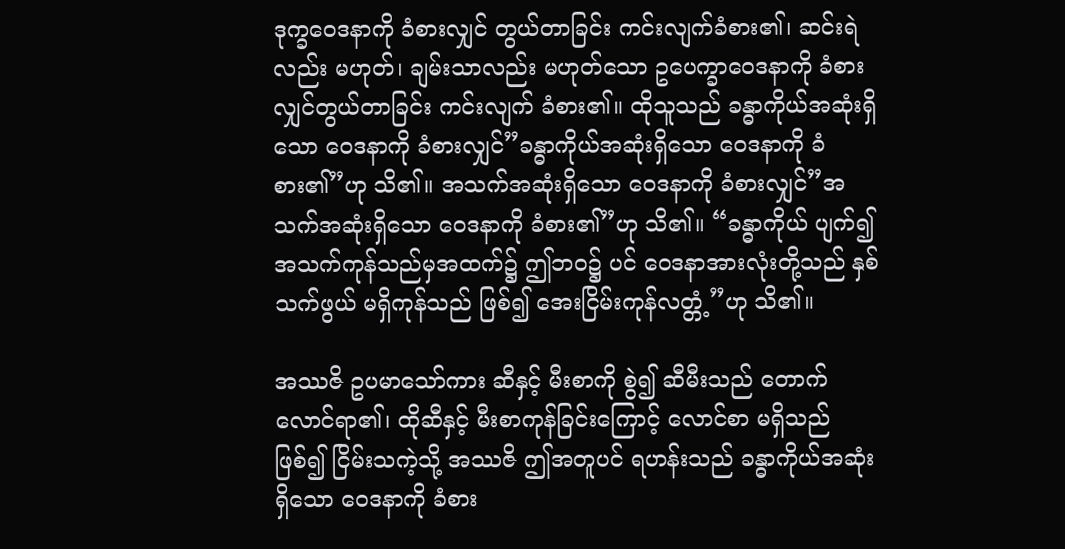ဒုက္ခဝေဒနာကို ခံစားလျှင် တွယ်တာခြင်း ကင်းလျက်ခံစား၏၊ ဆင်းရဲလည်း မဟုတ်၊ ချမ်းသာလည်း မဟုတ်သော ဥပေက္ခာဝေဒနာကို ခံစားလျှင်တွယ်တာခြင်း ကင်းလျက် ခံစား၏။ ထိုသူသည် ခန္ဓာကိုယ်အဆုံးရှိသော ဝေဒနာကို ခံစားလျှင်”ခန္ဓာကိုယ်အဆုံးရှိသော ဝေဒနာကို ခံစား၏”ဟု သိ၏။ အသက်အဆုံးရှိသော ဝေဒနာကို ခံစားလျှင်”အသက်အဆုံးရှိသော ဝေဒနာကို ခံစား၏”ဟု သိ၏။ “ခန္ဓာကိုယ် ပျက်၍ အသက်ကုန်သည်မှအထက်၌ ဤဘဝ၌ ပင် ဝေဒနာအားလုံးတို့သည် နှစ်သက်ဖွယ် မရှိကုန်သည် ဖြစ်၍ အေးငြိမ်းကုန်လတ္တံ့”ဟု သိ၏။

အဿဇိ ဥပမာသော်ကား ဆီနှင့် မီးစာကို စွဲ၍ ဆီမီးသည် တောက်လောင်ရာ၏၊ ထိုဆီနှင့် မီးစာကုန်ခြင်းကြောင့် လောင်စာ မရှိသည် ဖြစ်၍ ငြိမ်းသကဲ့သို့ အဿဇိ ဤအတူပင် ရဟန်းသည် ခန္ဓာကိုယ်အဆုံးရှိသော ဝေဒနာကို ခံစား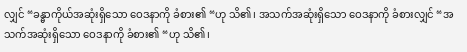လျှင် “ခန္ဓာကိုယ်အဆုံးရှိသော ဝေဒနာကို ခံစား၏ “ဟု သိ၏၊ အသက်အဆုံးရှိသော ဝေဒနာကို ခံစားလျှင် “အသက်အဆုံးရှိသော ဝေဒနာကို ခံစား၏ “ဟု သိ၏၊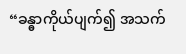“ခန္ဓာကိုယ်ပျက်၍ အသက်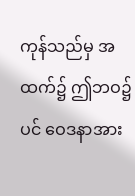ကုန်သည်မှ အထက်၌ ဤဘဝ၌ ပင် ဝေဒနာအား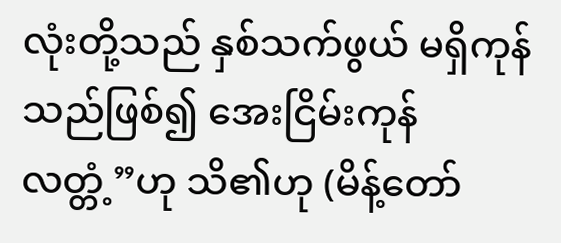လုံးတို့သည် နှစ်သက်ဖွယ် မရှိကုန်သည်ဖြစ်၍ အေးငြိမ်းကုန်လတ္တံ့”ဟု သိ၏ဟု (မိန့်တော်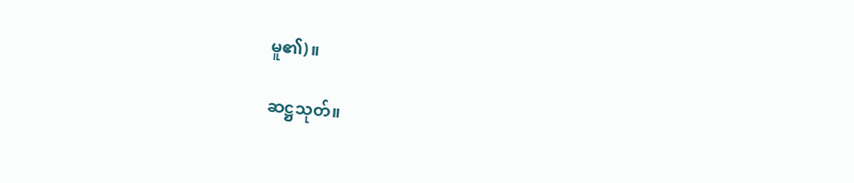မူ၏)။

ဆဋ္ဌသုတ်။